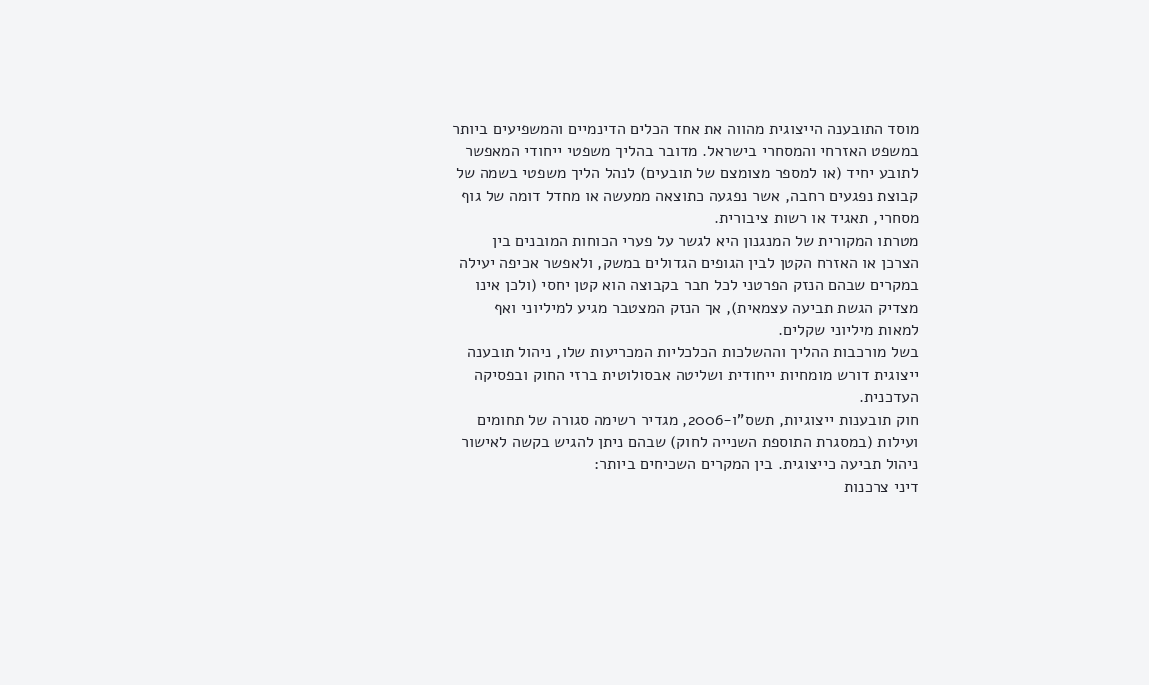מוסד התובענה הייצוגית מהווה את אחד הכלים הדינמיים והמשפיעים ביותר במשפט האזרחי והמסחרי בישראל. מדובר בהליך משפטי ייחודי המאפשר לתובע יחיד (או למספר מצומצם של תובעים) לנהל הליך משפטי בשמה של קבוצת נפגעים רחבה, אשר נפגעה כתוצאה ממעשה או מחדל דומה של גוף מסחרי, תאגיד או רשות ציבורית.
מטרתו המקורית של המנגנון היא לגשר על פערי הכוחות המובנים בין הצרכן או האזרח הקטן לבין הגופים הגדולים במשק, ולאפשר אכיפה יעילה במקרים שבהם הנזק הפרטני לכל חבר בקבוצה הוא קטן יחסי (ולכן אינו מצדיק הגשת תביעה עצמאית), אך הנזק המצטבר מגיע למיליוני ואף למאות מיליוני שקלים.
בשל מורכבות ההליך וההשלכות הכלכליות המכריעות שלו, ניהול תובענה ייצוגית דורש מומחיות ייחודית ושליטה אבסולוטית ברזי החוק ובפסיקה העדכנית.
חוק תובענות ייצוגיות, תשס"ו-2006, מגדיר רשימה סגורה של תחומים ועילות (במסגרת התוספת השנייה לחוק) שבהם ניתן להגיש בקשה לאישור ניהול תביעה כייצוגית. בין המקרים השכיחים ביותר:
דיני צרכנות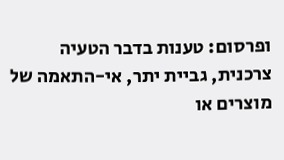ופרסום: טענות בדבר הטעיה צרכנית, גביית יתר, אי-התאמה של מוצרים או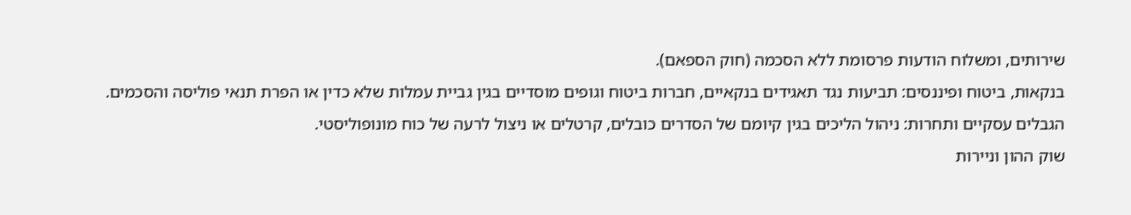שירותים, ומשלוח הודעות פרסומת ללא הסכמה (חוק הספאם).
בנקאות, ביטוח ופיננסים: תביעות נגד תאגידים בנקאיים, חברות ביטוח וגופים מוסדיים בגין גביית עמלות שלא כדין או הפרת תנאי פוליסה והסכמים.
הגבלים עסקיים ותחרות: ניהול הליכים בגין קיומם של הסדרים כובלים, קרטלים או ניצול לרעה של כוח מונופוליסטי.
שוק ההון וניירות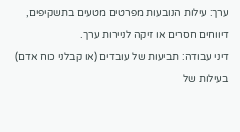ערך: עילות הנובעות מפרטים מטעים בתשקיפים, דיווחים חסרים או זיקה לניירות ערך.
דיני עבודה: תביעות של עובדים (או קבלני כוח אדם) בעילות של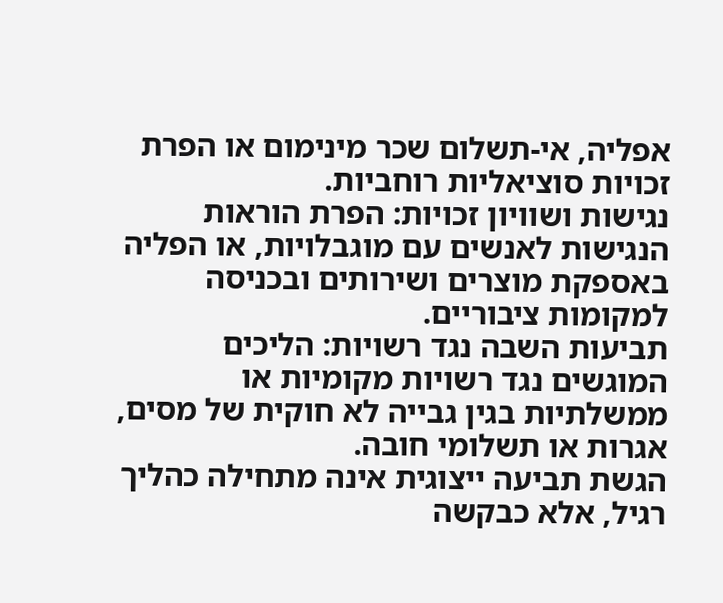אפליה, אי-תשלום שכר מינימום או הפרת זכויות סוציאליות רוחביות.
נגישות ושוויון זכויות: הפרת הוראות הנגישות לאנשים עם מוגבלויות, או הפליה באספקת מוצרים ושירותים ובכניסה למקומות ציבוריים.
תביעות השבה נגד רשויות: הליכים המוגשים נגד רשויות מקומיות או ממשלתיות בגין גבייה לא חוקית של מסים, אגרות או תשלומי חובה.
הגשת תביעה ייצוגית אינה מתחילה כהליך רגיל, אלא כבקשה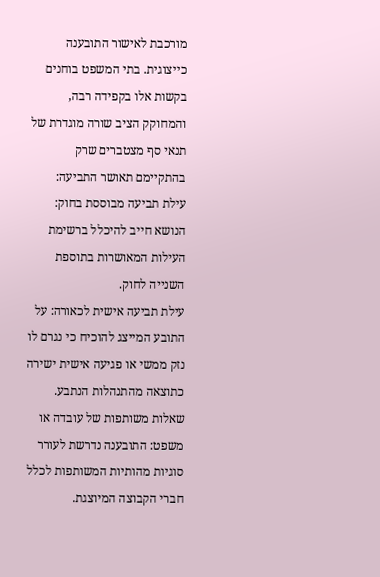מורכבת לאישור התובענה כייצוגית. בתי המשפט בוחנים בקשות אלו בקפידה רבה, והמחוקק הציב שורה מוגדרת של תנאי סף מצטברים שרק בהתקיימם תאושר התביעה:
עילת תביעה מבוססת בחוק: הנושא חייב להיכלל ברשימת העילות המאושרות בתוספת השנייה לחוק.
עילת תביעה אישית לכאורה: על התובע המייצג להוכיח כי נגרם לו נזק ממשי או פגיעה אישית ישירה כתוצאה מהתנהלות הנתבע.
שאלות משותפות של עובדה או משפט: התובענה נדרשת לעורר סוגיות מהותיות המשותפות לכלל חברי הקבוצה המיוצגת.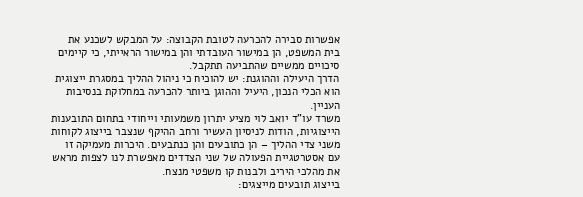אפשרות סבירה להכרעה לטובת הקבוצה: על המבקש לשכנע את בית המשפט, הן במישור העובדתי והן במישור הראייתי, כי קיימים סיכויים ממשיים שהתביעה תתקבל.
הדרך היעילה וההוגנת: יש להוכיח כי ניהול ההליך במסגרת ייצוגית הוא הכלי הנכון, היעיל וההוגן ביותר להכרעה במחלוקת בנסיבות העניין.
משרד עו"ד יואב לוי מציע יתרון משמעותי וייחודי בתחום התובענות הייצוגיות, הודות לניסיון העשיר ורחב ההיקף שנצבר בייצוג לקוחות משני צדי ההליך – הן כתובעים והן כנתבעים. היכרות מעמיקה זו עם אסטרטגיית הפעולה של שני הצדדים מאפשרת לנו לצפות מראש את מהלכי היריב ולבנות קו משפטי מנצח.
בייצוג תובעים מייצגים: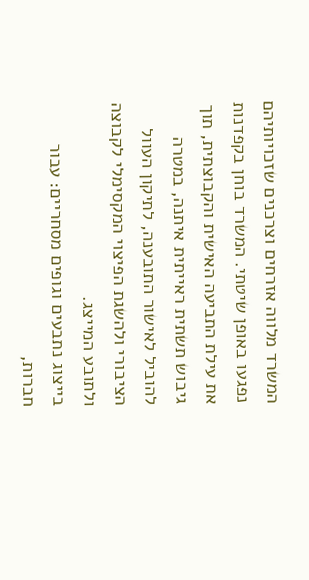המשרד מלווה אזרחים וצרכנים שזכויותיהם נפגעו באופן שיטתי. המשרד בוחן בקפדנות את עילת התביעה האישית והקבוצתית, תוך גיבוש תשתית ראייתית איתנה, במטרה להוביל לאישור התובענה, לתיקון העוול הציבורי ולהשגת הפיצוי המקסימלי לקבוצה ולתובע המייצג.
בייצוג נתבעים וגופים מסחריים: עבור חברות,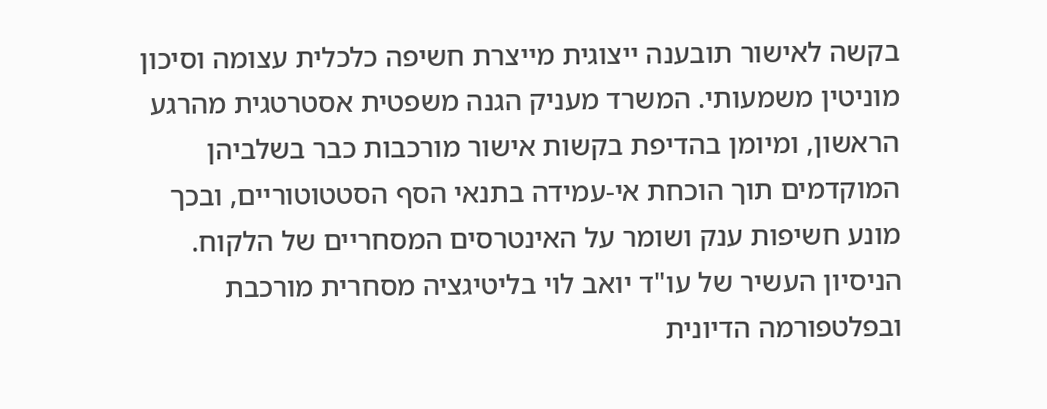בקשה לאישור תובענה ייצוגית מייצרת חשיפה כלכלית עצומה וסיכון מוניטין משמעותי. המשרד מעניק הגנה משפטית אסטרטגית מהרגע הראשון, ומיומן בהדיפת בקשות אישור מורכבות כבר בשלביהן המוקדמים תוך הוכחת אי-עמידה בתנאי הסף הסטטוטוריים, ובכך מונע חשיפות ענק ושומר על האינטרסים המסחריים של הלקוח.
הניסיון העשיר של עו"ד יואב לוי בליטיגציה מסחרית מורכבת ובפלטפורמה הדיונית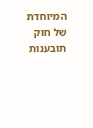המיוחדת של חוק תובענות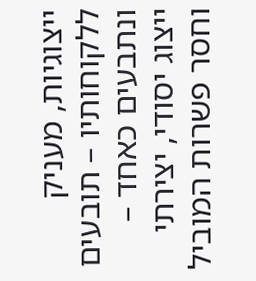ייצוגיות, מעניק ללקוחותיו – תובעים ונתבעים כאחד – ייצוג יסודי, יצירתי וחסר פשרות המוביל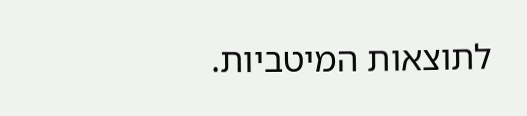לתוצאות המיטביות.